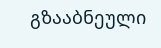გზააბნეული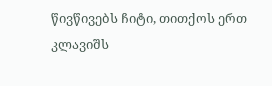წივწივებს ჩიტი, თითქოს ერთ კლავიშს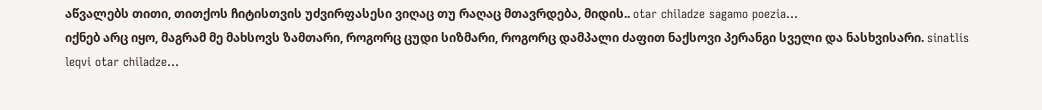აწვალებს თითი, თითქოს ჩიტისთვის უძვირფასესი ვიღაც თუ რაღაც მთავრდება, მიდის.. otar chiladze sagamo poezia...
იქნებ არც იყო, მაგრამ მე მახსოვს ზამთარი, როგორც ცუდი სიზმარი, როგორც დამპალი ძაფით ნაქსოვი პერანგი სველი და ნასხვისარი. sinatlis leqvi otar chiladze...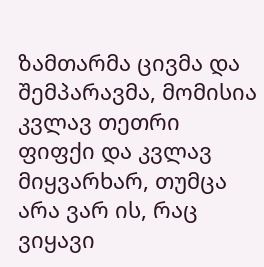ზამთარმა ცივმა და შემპარავმა, მომისია კვლავ თეთრი ფიფქი და კვლავ მიყვარხარ, თუმცა არა ვარ ის, რაც ვიყავი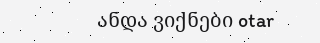ანდა ვიქნები otar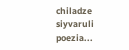chiladze siyvaruli poezia...